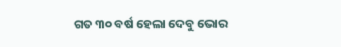ଗତ ୩୦ ବର୍ଷ ହେଲା ଦେବୁ ଭୋର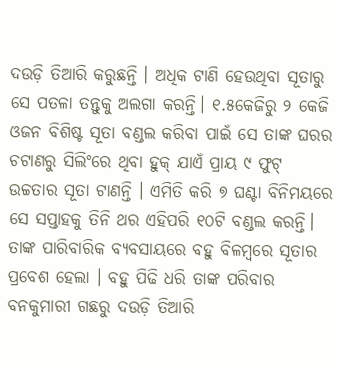ଦଉଡ଼ି ତିଆରି କରୁଛନ୍ତି । ଅଧିକ ଟାଣି ହେଉଥିବା ସୂତାରୁ ସେ ପତଳା ତନ୍ତୁକୁ ଅଲଗା କରନ୍ତି। ୧.୫କେଜିରୁ ୨ କେଜି ଓଜନ ବିଶିଷ୍ଟ ସୂତା ବଣ୍ଡଲ କରିବା ପାଇଁ ସେ ତାଙ୍କ ଘରର ଚଟାଣରୁ ସିଲିଂରେ ଥିବା ହୁକ୍ ଯାଏଁ ପ୍ରାୟ ୯ ଫୁଟ୍ ଉଚ୍ଚତାର ସୂତା ଟାଣନ୍ତି । ଏମିତି କରି ୭ ଘଣ୍ଟା ବିନିମୟରେ ସେ ସପ୍ତାହକୁ ତିନି ଥର ଏହିପରି ୧୦ଟି ବଣ୍ଡଲ କରନ୍ତି।
ତାଙ୍କ ପାରିବାରିକ ବ୍ୟବସାୟରେ ବହୁ ବିଳମ୍ବରେ ସୂତାର ପ୍ରବେଶ ହେଲା । ବହୁ ପିଢି ଧରି ତାଙ୍କ ପରିବାର ବନକୁମାରୀ ଗଛରୁ ଦଉଡ଼ି ତିଆରି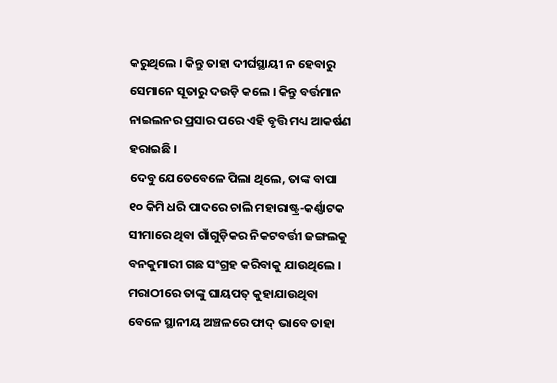କରୁଥିଲେ । କିନ୍ତୁ ତାହା ଦୀର୍ଘସ୍ଥାୟୀ ନ ହେବାରୁ ସେମାନେ ସୂତାରୁ ଦଉଡ଼ି କଲେ । କିନ୍ତୁ ବର୍ତ୍ତମାନ ନାଇଲନର ପ୍ରସାର ପରେ ଏହି ବୃତ୍ତି ମଧ୍ୟ ଆକର୍ଷଣ ହରାଇଛି ।
ଦେବୁ ଯେତେବେଳେ ପିଲା ଥିଲେ, ତାଙ୍କ ବାପା ୧୦ କିମି ଧରି ପାଦରେ ଚାଲି ମହାରାଷ୍ଟ୍ର-କର୍ଣ୍ଣାଟକ ସୀମାରେ ଥିବା ଗାଁଗୁଡ଼ିକର ନିକଟବର୍ତ୍ତୀ ଜଙ୍ଗଲକୁ ବନକୁମାରୀ ଗଛ ସଂଗ୍ରହ କରିବାକୁ ଯାଉଥିଲେ । ମରାଠୀରେ ତାଙ୍କୁ ଘାୟପତ୍ କୁହାଯାଉଥିବା ବେଳେ ସ୍ଥାନୀୟ ଅଞ୍ଚଳରେ ଫାଦ୍ ଭାବେ ତାହା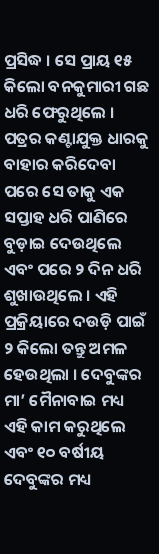ପ୍ରସିଦ୍ଧ । ସେ ପ୍ରାୟ ୧୫ କିଲୋ ବନକୁମାରୀ ଗଛ ଧରି ଫେରୁଥିଲେ । ପତ୍ରର କଣ୍ଟାଯୁକ୍ତ ଧାରକୁ ବାହାର କରିଦେବା ପରେ ସେ ତାକୁ ଏକ ସପ୍ତାହ ଧରି ପାଣିରେ ବୁଡ଼ାଇ ଦେଉଥିଲେ ଏବଂ ପରେ ୨ ଦିନ ଧରି ଶୁଖାଉଥିଲେ । ଏହି ପ୍ରକ୍ରିୟାରେ ଦଉଡ଼ି ପାଇଁ ୨ କିଲୋ ତନ୍ତୁ ଅମଳ ହେଉଥିଲା । ଦେବୁଙ୍କର ମା’ ମୈନାବାଇ ମଧ୍ୟ ଏହି କାମ କରୁଥିଲେ ଏବଂ ୧୦ ବର୍ଷୀୟ ଦେବୁଙ୍କର ମଧ୍ୟ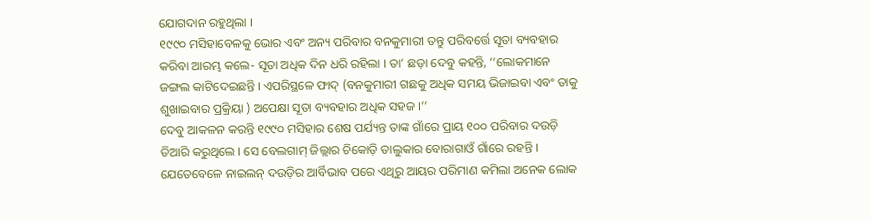ଯୋଗଦାନ ରହୁଥିଲା ।
୧୯୯୦ ମସିହାବେଳକୁ ଭୋର ଏବଂ ଅନ୍ୟ ପରିବାର ବନକୁମାରୀ ତନ୍ତୁ ପରିବର୍ତ୍ତେ ସୂତା ବ୍ୟବହାର କରିବା ଆରମ୍ଭ କଲେ- ସୂତା ଅଧିକ ଦିନ ଧରି ରହିଲା । ତା’ ଛଡ଼ା ଦେବୁ କହନ୍ତି, ‘‘ଲୋକମାନେ ଜଙ୍ଗଲ କାଟିଦେଇଛନ୍ତି । ଏପରିସ୍ଥଳେ ଫାଦ୍ (ବନକୁମାରୀ ଗଛକୁ ଅଧିକ ସମୟ ଭିଜାଇବା ଏବଂ ତାକୁ ଶୁଖାଇବାର ପ୍ରକ୍ରିୟା ) ଅପେକ୍ଷା ସୂତା ବ୍ୟବହାର ଅଧିକ ସହଜ ।’’
ଦେବୁ ଆକଳନ କରନ୍ତି ୧୯୯୦ ମସିହାର ଶେଷ ପର୍ଯ୍ୟନ୍ତ ତାଙ୍କ ଗାଁରେ ପ୍ରାୟ ୧୦୦ ପରିବାର ଦଉଡ଼ି ତିଆରି କରୁଥିଲେ । ସେ ବେଲଗାମ୍ ଜିଲ୍ଲାର ଚିକୋଡ଼ି ତାଲୁକାର ବୋରାଗାଓଁ ଗାଁରେ ରହନ୍ତି । ଯେତେବେଳେ ନାଇଲନ୍ ଦଉଡ଼ିର ଆର୍ବିଭାବ ପରେ ଏଥିରୁ ଆୟର ପରିମାଣ କମିଲା ଅନେକ ଲୋକ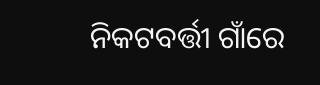ନିକଟବର୍ତ୍ତୀ ଗାଁରେ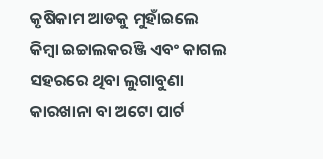କୃଷିକାମ ଆଡକୁ ମୁହାଁଇଲେ କିମ୍ବା ଇଚ୍ଚାଲକରଞ୍ଜି ଏବଂ କାଗଲ ସହରରେ ଥିବା ଲୁଗାବୁଣା କାରଖାନା ବା ଅଟୋ ପାର୍ଟ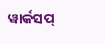ୱାର୍କସପ୍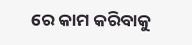ରେ କାମ କରିବାକୁ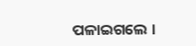ପଳାଇଗଲେ ।